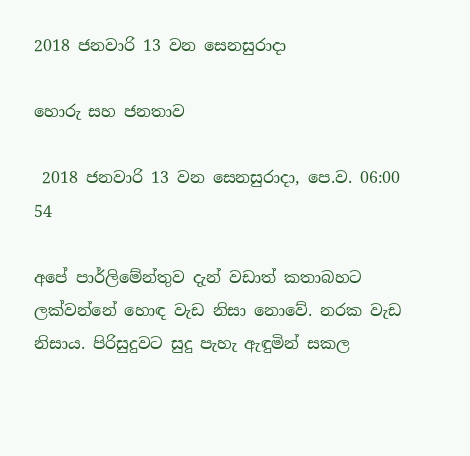2018 ජනවාරි 13 වන සෙනසුරාදා

හොරු සහ ජනතාව

 2018 ජනවාරි 13 වන සෙනසුරාදා, පෙ.ව. 06:00 54

අපේ පාර්ලිමේන්තුව දැන් වඩාත් කතාබහට ලක්වන්නේ හොඳ වැඩ නිසා නොවේ. නරක වැඩ නිසාය. පිරිසුදුවට සුදු පැහැ ඇඳුමින් සකල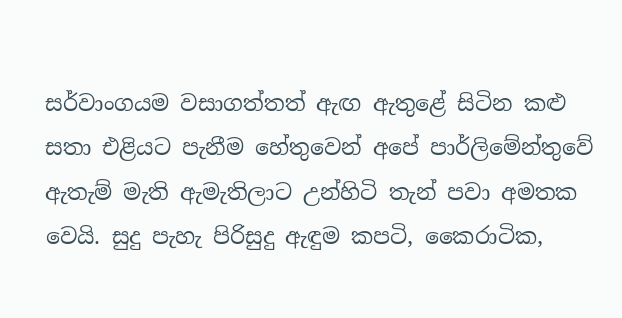සර්වාංගයම වසාගත්තත් ඇඟ ඇතුළේ සිටින කළු සතා එළියට පැනීම හේතුවෙන් අපේ පාර්ලිමේන්තුවේ ඇතැම් මැති ඇමැතිලාට උන්හිටි තැන් පවා අමතක වෙයි. සුදු පැහැ පිරිසුදු ඇඳුම කපටි, කෛරාටික,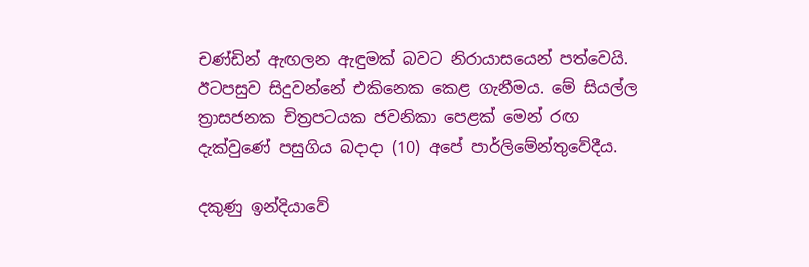චණ්ඩින් ඇඟලන ඇඳුමක් බවට නිරායාසයෙන් පත්වෙයි. ඊටපසුව සිදුවන්නේ එකිනෙක කෙළ ගැනීමය. මේ සියල්ල ත්‍රාසජනක චිත්‍රපටයක ජවනිකා පෙළක් මෙන් රඟ දැක්වුණේ පසුගිය බදාදා (10) අපේ පාර්ලිමේන්තුවේදීය.

දකුණු ඉන්දියාවේ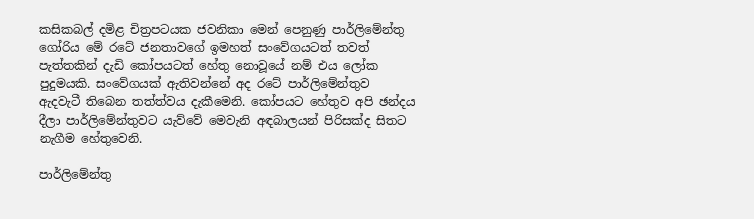කසිකබල් දමිළ චිත්‍රපටයක ජවනිකා මෙන් පෙනුණු පාර්ලිමේන්තු ගෝරිය මේ රටේ ජනතාවගේ ඉමහත් සංවේගයටත් තවත් පැත්තකින් දැඩි කෝපයටත් හේතු නොවූයේ නම් එය ලෝක පුදුමයකි. සංවේගයක් ඇතිවන්නේ අද රටේ පාර්ලිමේන්තුව ඇදවැටී තිබෙන තත්ත්වය දැකීමෙනි. කෝපයට හේතුව අපි ඡන්දය දීලා පාර්ලිමේන්තුවට යැව්වේ මෙවැනි අඳබාලයන් පිරිසක්ද සිතට නැගීම හේතුවෙනි.

පාර්ලිමේන්තු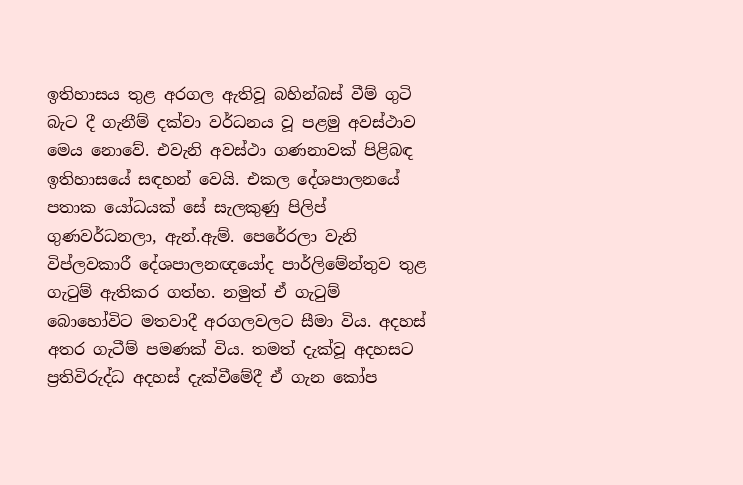ඉතිහාසය තුළ අරගල ඇතිවූ බහින්බස් වීම් ගුටි බැට දී ගැනීම් දක්වා වර්ධනය වූ පළමු අවස්ථාව මෙය නොවේ. එවැනි අවස්ථා ගණනාවක් පිළිබඳ ඉතිහාසයේ සඳහන් වෙයි. එකල දේශපාලනයේ පතාක යෝධයක් සේ සැලකුණු පිලිප් ගුණවර්ධනලා, ඇන්.ඇම්. පෙරේරලා වැනි විප්ලවකාරී දේශපාලනඥයෝද පාර්ලිමේන්තුව තුළ ගැටුම් ඇතිකර ගත්හ. නමුත් ඒ ගැටුම් බොහෝවිට මතවාදී අරගලවලට සීමා විය. අදහස් අතර ගැටීම් පමණක් විය. තමත් දැක්වූ අදහසට ප්‍රතිවිරුද්ධ අදහස් දැක්වීමේදී ඒ ගැන කෝප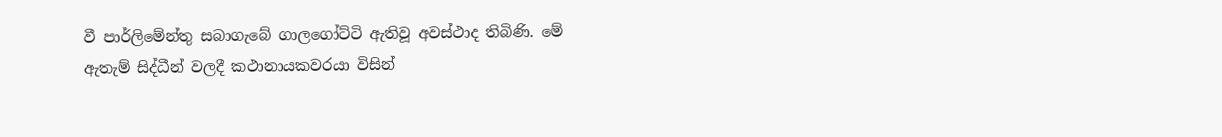වී පාර්ලිමේන්තු සබාගැබේ ගාලගෝට්ටි ඇතිවූ අවස්ථාද තිබිණි. මේ ඇතැම් සිද්ධීන් වලදී කථානායකවරයා විසින්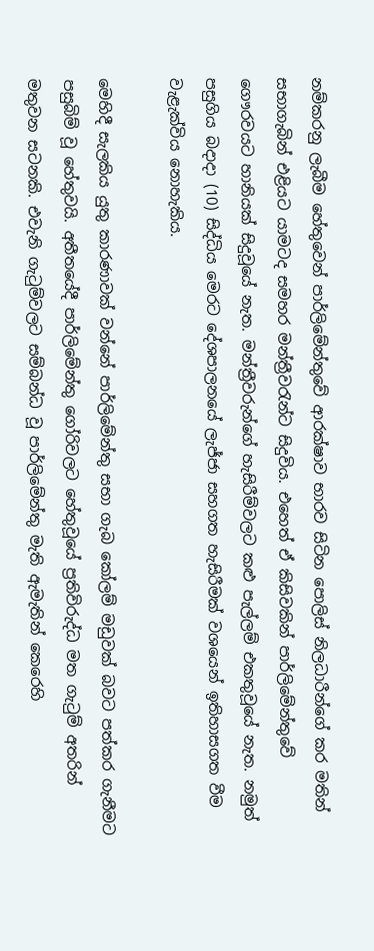නම්කරනු ලැබීම හේතුවෙන් පාර්ලිමේන්තුවේ ආරක්ෂාව භාරව සිටින පොලිස් නිලධාරීන්ගේ කර මතින් සභාගැබින් එළියට යාමටද සමහර මන්ත්‍රීවරැන්ට සිදුවිය. එහෙත් ඒ කිසිවකින් පාර්ලිමේන්තුවේ ගෞරවයට හානියක් සිදුවූයේ නැත. මන්ත්‍රීවරුන්ගේ හැසිරීම්වලට කළු පැල්ලම් එකතුවූයේ නැත. නමුත් පසුගිය බදාදා (10) සිද්ධිය මෙරට දේශපාලනයේ ලැජ්ජා සහගත හැසිරීමක් වශයෙන් ඉතිහාසගත වීම වැළැක්විය නොහැකිය.

මෙහිදී සැලකිය යුතු කාරණාවක් වන්නේ පාර්ලිමේන්තු සභා ගැබ කෝලම් මඩුවක් බවට පත්කර ගැනීමට පසුබිම් වූ හේතුවයි. අතීතයේදී පාර්ලිමේන්තු ගෝරිවලට හේතුවූයේ ප්‍රතිවිරුද්ධ මත ගැටුම් අතරින් මතුවන සටනකි. එවැනි ගැටුම්වලට සම්බන්ධ වූ පාර්ලිමේන්තු මැති ඇමැතින් කෙරෙහි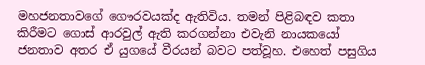මහජනතාවගේ ගෞරවයක්ද ඇතිවිය. තමන් පිළිබඳව කතා කිරීමට ගොස් ආරවුල් ඇති කරගන්නා එවැනි නායකයෝ ජනතාව අතර ඒ යුගයේ වීරයන් බවට පත්වූහ. එහෙත් පසුගිය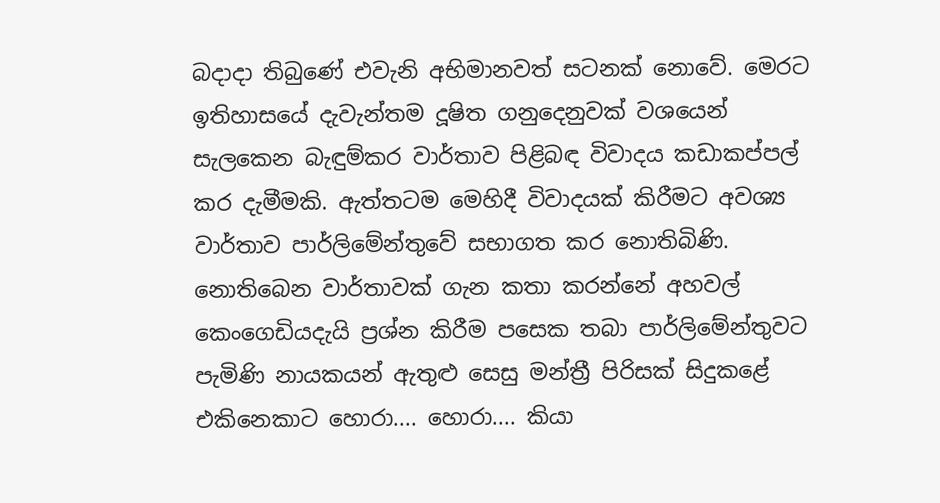බදාදා තිබුණේ එවැනි අභිමානවත් සටනක් නොවේ. මෙරට ඉතිහාසයේ දැවැන්තම දූෂිත ගනුදෙනුවක් වශයෙන් සැලකෙන බැඳුම්කර වාර්තාව පිළිබඳ විවාදය කඩාකප්පල් කර දැමීමකි. ඇත්තටම මෙහිදී විවාදයක් කිරීමට අවශ්‍ය වාර්තාව පාර්ලිමේන්තුවේ සභාගත කර නොතිබිණි. නොතිබෙන වාර්තාවක් ගැන කතා කරන්නේ අහවල් කෙංගෙඩියදැයි ප්‍රශ්න කිරීම පසෙක තබා පාර්ලිමේන්තුවට පැමිණි නායකයන් ඇතුළු සෙසු මන්ත්‍රී පිරිසක් සිදුකළේ එකිනෙකාට හොරා.... හොරා.... කියා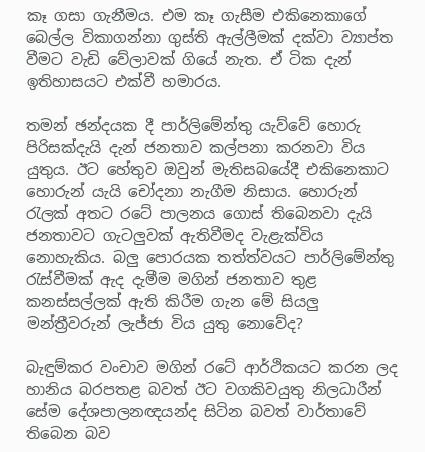කෑ ගසා ගැනීමය. එම කෑ ගැසීම එකිනෙකාගේ බෙල්ල විකාගන්නා ගුස්ති ඇල්ලීමක් දක්වා ව්‍යාප්ත වීමට වැඩි වේලාවක් ගියේ නැත. ඒ ටික දැන් ඉතිහාසයට එක්වී හමාරය.

තමන් ඡන්දයක දී පාර්ලිමේන්තු යැව්වේ හොරු පිරිසක්දැයි දැන් ජනතාව කල්පනා කරනවා විය යුතුය. ඊට හේතුව ඔවුන් මැතිසබයේදී එකිනෙකාට හොරුන් යැයි චෝදනා නැගීම නිසාය. හොරුන් රැලක් අතට රටේ පාලනය ගොස් තිබෙනවා දැයි ජනතාවට ගැටලුවක් ඇතිවීමද වැළැක්විය නොහැකිය. බලු පොරයක තත්ත්වයට පාර්ලිමේන්තු රැස්වීමක් ඇද දැමීම මගින් ජනතාව තුළ කනස්සල්ලක් ඇති කිරීම ගැන මේ සියලු මන්ත්‍රීවරුන් ලැජ්ජා විය යුතු නොවේද?

බැඳුම්කර වංචාව මගින් රටේ ආර්ථිකයට කරන ලද හානිය බරපතළ බවත් ඊට වගකිවයුතු නිලධාරීන් සේම දේශපාලනඥයන්ද සිටින බවත් වාර්තාවේ තිබෙන බව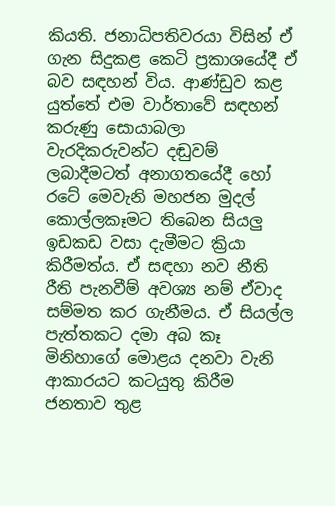කියති. ජනාධිපතිවරයා විසින් ඒ ගැන සිදුකළ කෙටි ප්‍රකාශයේදී ඒ බව සඳහන් විය. ආණ්ඩුව කළ යුත්තේ එම වාර්තාවේ සඳහන් කරුණු සොයාබලා වැරදිකරුවන්ට දඬුවම් ලබාදීමටත් අනාගතයේදී හෝ රටේ මෙවැනි මහජන මුදල් කොල්ලකෑමට තිබෙන සියලු ඉඩකඩ වසා දැමීමට ක්‍රියා කිරීමත්ය. ඒ සඳහා නව නීති රීති පැනවීම් අවශ්‍ය නම් ඒවාද සම්මත කර ගැනීමය. ඒ සියල්ල පැත්තකට දමා අබ කෑ මිනිහාගේ මොළය දනවා වැනි ආකාරයට කටයුතු කිරීම ජනතාව තුළ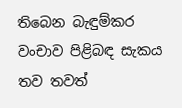තිබෙන බැඳුම්කර වංචාව පිළිබඳ සැකය තව තවත්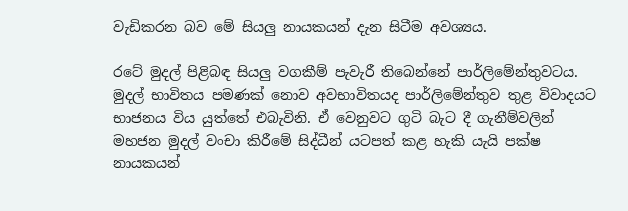වැඩිකරන බව මේ සියලු නායකයන් දැන සිටීම අවශ්‍යය.

රටේ මුදල් පිළිබඳ සියලු වගකීම් පැවැරී තිබෙන්නේ පාර්ලිමේන්තුවටය. මුදල් භාවිතය පමණක් නොව අවභාවිතයද පාර්ලිමේන්තුව තුළ විවාදයට භාජනය විය යුත්තේ එබැවිනි. ඒ වෙනුවට ගුටි බැට දී ගැනීම්වලින් මහජන මුදල් වංචා කිරීමේ සිද්ධීන් යටපත් කළ හැකි යැයි පක්ෂ නායකයන්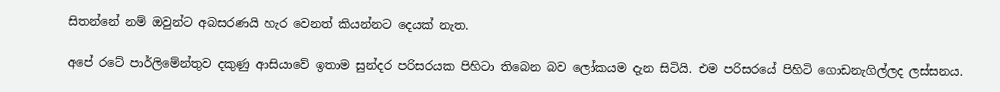සිතන්නේ නම් ඔවුන්ට අබසරණයි හැර වෙනත් කියන්නට දෙයක් නැත.

අපේ රටේ පාර්ලිමේන්තුව දකුණු ආසියාවේ ඉතාම සුන්දර පරිසරයක පිහිටා තිබෙන බව ලෝකයම දැන සිටියි. එම පරිසරයේ පිහිටි ගොඩනැගිල්ලද ලස්සනය.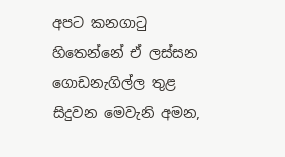අපට කනගාටු හිතෙන්නේ ඒ ලස්සන ගොඩනැගිල්ල තුළ සිදුවන මෙවැනි අමන,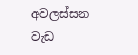අවලස්සන වැඩ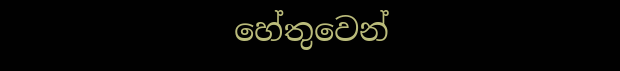හේතුවෙන්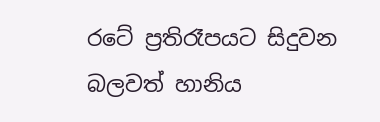රටේ ප්‍රතිරෑපයට සිදුවන බලවත් හානිය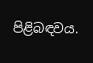පිළිබඳවය.